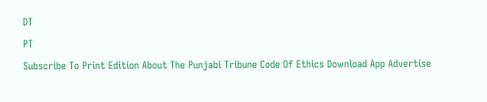DT
PT
Subscribe To Print Edition About The Punjabi Tribune Code Of Ethics Download App Advertise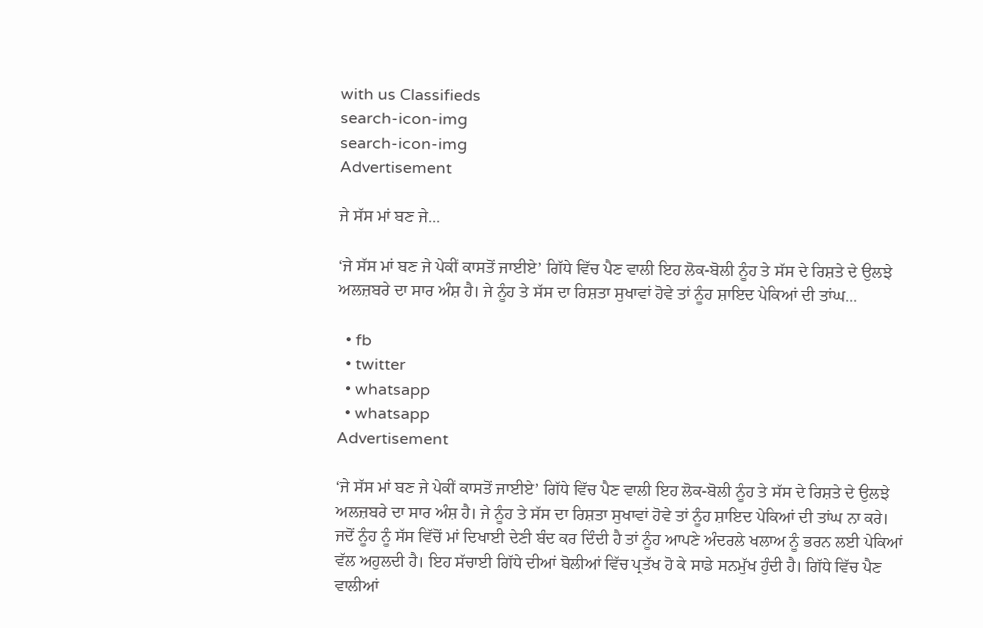with us Classifieds
search-icon-img
search-icon-img
Advertisement

ਜੇ ਸੱਸ ਮਾਂ ਬਣ ਜੇ...

‘ਜੇ ਸੱਸ ਮਾਂ ਬਣ ਜੇ ਪੇਕੀਂ ਕਾਸਤੋਂ ਜਾਈਏ’ ਗਿੱਧੇ ਵਿੱਚ ਪੈਣ ਵਾਲੀ ਇਹ ਲੋਕ-ਬੋਲੀ ਨੂੰਹ ਤੇ ਸੱਸ ਦੇ ਰਿਸ਼ਤੇ ਦੇ ਉਲਝੇ ਅਲਜ਼ਬਰੇ ਦਾ ਸਾਰ ਅੰਸ਼ ਹੈ। ਜੇ ਨੂੰਹ ਤੇ ਸੱਸ ਦਾ ਰਿਸ਼ਤਾ ਸੁਖਾਵਾਂ ਹੋਵੇ ਤਾਂ ਨੂੰਹ ਸ਼ਾਇਦ ਪੇਕਿਆਂ ਦੀ ਤਾਂਘ...

  • fb
  • twitter
  • whatsapp
  • whatsapp
Advertisement

‘ਜੇ ਸੱਸ ਮਾਂ ਬਣ ਜੇ ਪੇਕੀਂ ਕਾਸਤੋਂ ਜਾਈਏ’ ਗਿੱਧੇ ਵਿੱਚ ਪੈਣ ਵਾਲੀ ਇਹ ਲੋਕ-ਬੋਲੀ ਨੂੰਹ ਤੇ ਸੱਸ ਦੇ ਰਿਸ਼ਤੇ ਦੇ ਉਲਝੇ ਅਲਜ਼ਬਰੇ ਦਾ ਸਾਰ ਅੰਸ਼ ਹੈ। ਜੇ ਨੂੰਹ ਤੇ ਸੱਸ ਦਾ ਰਿਸ਼ਤਾ ਸੁਖਾਵਾਂ ਹੋਵੇ ਤਾਂ ਨੂੰਹ ਸ਼ਾਇਦ ਪੇਕਿਆਂ ਦੀ ਤਾਂਘ ਨਾ ਕਰੇ। ਜਦੋਂ ਨੂੰਹ ਨੂੰ ਸੱਸ ਵਿੱਚੋਂ ਮਾਂ ਦਿਖਾਈ ਦੇਣੀ ਬੰਦ ਕਰ ਦਿੰਦੀ ਹੈ ਤਾਂ ਨੂੰਹ ਆਪਣੇ ਅੰਦਰਲੇ ਖਲਾਅ ਨੂੰ ਭਰਨ ਲਈ ਪੇਕਿਆਂ ਵੱਲ ਅਹੁਲਦੀ ਹੈ। ਇਹ ਸੱਚਾਈ ਗਿੱਧੇ ਦੀਆਂ ਬੋਲੀਆਂ ਵਿੱਚ ਪ੍ਰਤੱਖ ਹੋ ਕੇ ਸਾਡੇ ਸਨਮੁੱਖ ਹੁੰਦੀ ਹੈ। ਗਿੱਧੇ ਵਿੱਚ ਪੈਣ ਵਾਲੀਆਂ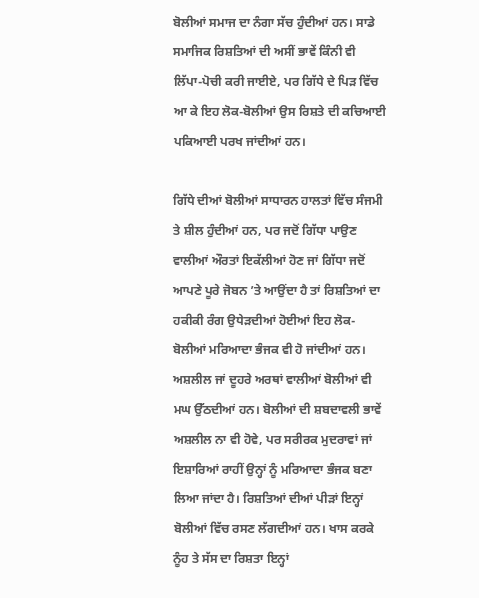ਬੋਲੀਆਂ ਸਮਾਜ ਦਾ ਨੰਗਾ ਸੱਚ ਹੁੰਦੀਆਂ ਹਨ। ਸਾਡੇ ਸਮਾਜਿਕ ਰਿਸ਼ਤਿਆਂ ਦੀ ਅਸੀਂ ਭਾਵੇਂ ਕਿੰਨੀ ਵੀ ਲਿੱਪਾ-ਪੋਚੀ ਕਰੀ ਜਾਈਏ, ਪਰ ਗਿੱਧੇ ਦੇ ਪਿੜ ਵਿੱਚ ਆ ਕੇ ਇਹ ਲੋਕ-ਬੋਲੀਆਂ ਉਸ ਰਿਸ਼ਤੇ ਦੀ ਕਚਿਆਈ ਪਕਿਆਈ ਪਰਖ ਜਾਂਦੀਆਂ ਹਨ।

ਗਿੱਧੇ ਦੀਆਂ ਬੋਲੀਆਂ ਸਾਧਾਰਨ ਹਾਲਤਾਂ ਵਿੱਚ ਸੰਜਮੀ ਤੇ ਸ਼ੀਲ ਹੁੰਦੀਆਂ ਹਨ, ਪਰ ਜਦੋਂ ਗਿੱਧਾ ਪਾਉਣ ਵਾਲੀਆਂ ਔਰਤਾਂ ਇਕੱਲੀਆਂ ਹੋਣ ਜਾਂ ਗਿੱਧਾ ਜਦੋਂ ਆਪਣੇ ਪੂਰੇ ਜੋਬਨ ’ਤੇ ਆਉਂਦਾ ਹੈ ਤਾਂ ਰਿਸ਼ਤਿਆਂ ਦਾ ਹਕੀਕੀ ਰੰਗ ਉਧੇੜਦੀਆਂ ਹੋਈਆਂ ਇਹ ਲੋਕ-ਬੋਲੀਆਂ ਮਰਿਆਦਾ ਭੰਜਕ ਵੀ ਹੋ ਜਾਂਦੀਆਂ ਹਨ। ਅਸ਼ਲੀਲ ਜਾਂ ਦੂਹਰੇ ਅਰਥਾਂ ਵਾਲੀਆਂ ਬੋਲੀਆਂ ਵੀ ਮਘ ਉੱਠਦੀਆਂ ਹਨ। ਬੋਲੀਆਂ ਦੀ ਸ਼ਬਦਾਵਲੀ ਭਾਵੇਂ ਅਸ਼ਲੀਲ ਨਾ ਵੀ ਹੋਵੇ, ਪਰ ਸਰੀਰਕ ਮੁਦਰਾਵਾਂ ਜਾਂ ਇਸ਼ਾਰਿਆਂ ਰਾਹੀਂ ਉਨ੍ਹਾਂ ਨੂੰ ਮਰਿਆਦਾ ਭੰਜਕ ਬਣਾ ਲਿਆ ਜਾਂਦਾ ਹੈ। ਰਿਸ਼ਤਿਆਂ ਦੀਆਂ ਪੀੜਾਂ ਇਨ੍ਹਾਂ ਬੋਲੀਆਂ ਵਿੱਚ ਰਸਣ ਲੱਗਦੀਆਂ ਹਨ। ਖਾਸ ਕਰਕੇ ਨੂੰਹ ਤੇ ਸੱਸ ਦਾ ਰਿਸ਼ਤਾ ਇਨ੍ਹਾਂ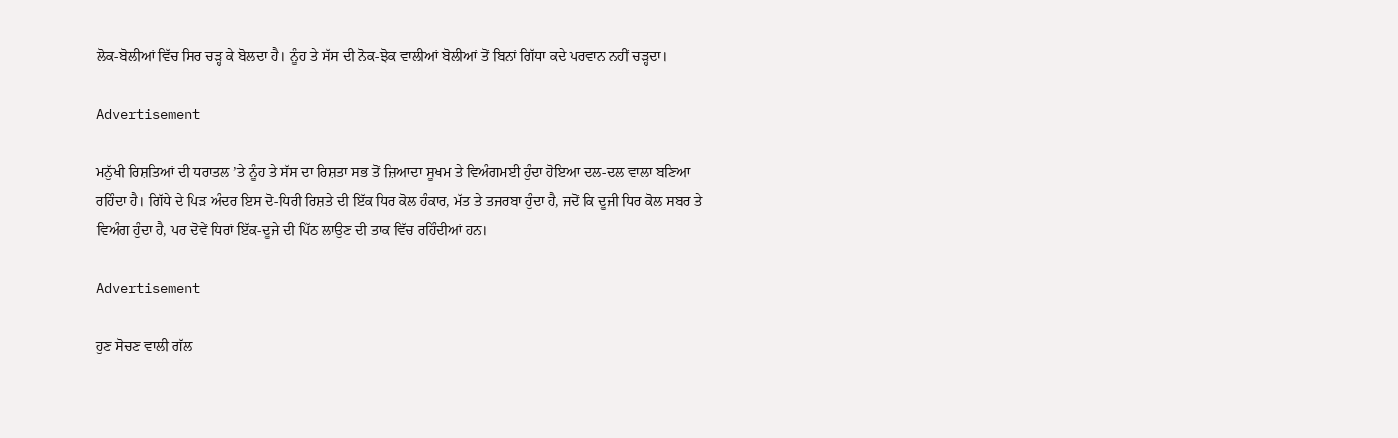ਲੋਕ-ਬੋਲੀਆਂ ਵਿੱਚ ਸਿਰ ਚੜ੍ਹ ਕੇ ਬੋਲਦਾ ਹੈ। ਨੂੰਹ ਤੇ ਸੱਸ ਦੀ ਨੋਕ-ਝੋਕ ਵਾਲੀਆਂ ਬੋਲੀਆਂ ਤੋਂ ਬਿਨਾਂ ਗਿੱਧਾ ਕਦੇ ਪਰਵਾਨ ਨਹੀਂ ਚੜ੍ਹਦਾ।

Advertisement

ਮਨੁੱਖੀ ਰਿਸ਼ਤਿਆਂ ਦੀ ਧਰਾਤਲ ’ਤੇ ਨੂੰਹ ਤੇ ਸੱਸ ਦਾ ਰਿਸ਼ਤਾ ਸਭ ਤੋਂ ਜ਼ਿਆਦਾ ਸੂਖਮ ਤੇ ਵਿਅੰਗਮਈ ਹੁੰਦਾ ਹੋਇਆ ਦਲ-ਦਲ ਵਾਲਾ ਬਣਿਆ ਰਹਿੰਦਾ ਹੈ। ਗਿੱਧੇ ਦੇ ਪਿੜ ਅੰਦਰ ਇਸ ਦੋ-ਧਿਰੀ ਰਿਸ਼ਤੇ ਦੀ ਇੱਕ ਧਿਰ ਕੋਲ ਹੰਕਾਰ, ਮੱਤ ਤੇ ਤਜਰਬਾ ਹੁੰਦਾ ਹੈ, ਜਦੋਂ ਕਿ ਦੂਜੀ ਧਿਰ ਕੋਲ ਸਬਰ ਤੇ ਵਿਅੰਗ ਹੁੰਦਾ ਹੈ, ਪਰ ਦੋਵੇਂ ਧਿਰਾਂ ਇੱਕ-ਦੂਜੇ ਦੀ ਪਿੱਠ ਲਾਉਣ ਦੀ ਤਾਕ ਵਿੱਚ ਰਹਿੰਦੀਆਂ ਹਨ।

Advertisement

ਹੁਣ ਸੋਚਣ ਵਾਲੀ ਗੱਲ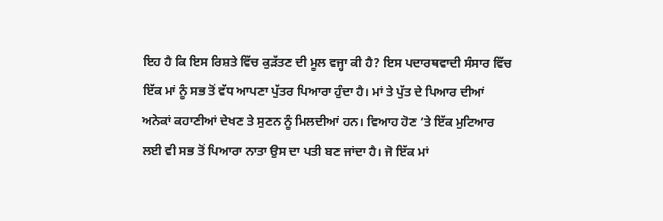ਇਹ ਹੈ ਕਿ ਇਸ ਰਿਸ਼ਤੇ ਵਿੱਚ ਕੁੜੱਤਣ ਦੀ ਮੂਲ ਵਜ੍ਹਾ ਕੀ ਹੈ? ਇਸ ਪਦਾਰਥਵਾਦੀ ਸੰਸਾਰ ਵਿੱਚ ਇੱਕ ਮਾਂ ਨੂੰ ਸਭ ਤੋਂ ਵੱਧ ਆਪਣਾ ਪੁੱਤਰ ਪਿਆਰਾ ਹੁੰਦਾ ਹੈ। ਮਾਂ ਤੇ ਪੁੱਤ ਦੇ ਪਿਆਰ ਦੀਆਂ ਅਨੇਕਾਂ ਕਹਾਣੀਆਂ ਦੇਖਣ ਤੇ ਸੁਣਨ ਨੂੰ ਮਿਲਦੀਆਂ ਹਨ। ਵਿਆਹ ਹੋਣ ’ਤੇ ਇੱਕ ਮੁਟਿਆਰ ਲਈ ਵੀ ਸਭ ਤੋਂ ਪਿਆਰਾ ਨਾਤਾ ਉਸ ਦਾ ਪਤੀ ਬਣ ਜਾਂਦਾ ਹੈ। ਜੋ ਇੱਕ ਮਾਂ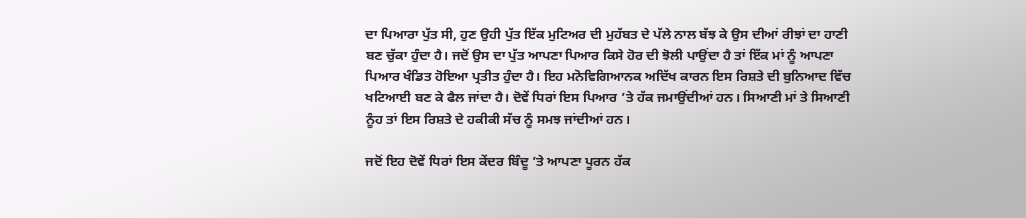ਦਾ ਪਿਆਰਾ ਪੁੱਤ ਸੀ, ਹੁਣ ਉਹੀ ਪੁੱਤ ਇੱਕ ਮੁਟਿਅਰ ਦੀ ਮੁਹੱਬਤ ਦੇ ਪੱਲੇ ਨਾਲ ਬੱਝ ਕੇ ਉਸ ਦੀਆਂ ਰੀਝਾਂ ਦਾ ਹਾਣੀ ਬਣ ਚੁੱਕਾ ਹੁੰਦਾ ਹੈ। ਜਦੋਂ ਉਸ ਦਾ ਪੁੱਤ ਆਪਣਾ ਪਿਆਰ ਕਿਸੇ ਹੋਰ ਦੀ ਝੋਲੀ ਪਾਉਂਦਾ ਹੈ ਤਾਂ ਇੱਕ ਮਾਂ ਨੂੰ ਆਪਣਾ ਪਿਆਰ ਖੰਡਿਤ ਹੋਇਆ ਪ੍ਰਤੀਤ ਹੁੰਦਾ ਹੈ। ਇਹ ਮਨੋਵਿਗਿਆਨਕ ਅਦਿੱਖ ਕਾਰਨ ਇਸ ਰਿਸ਼ਤੇ ਦੀ ਬੁਨਿਆਦ ਵਿੱਚ ਖਟਿਆਈ ਬਣ ਕੇ ਫੈਲ ਜਾਂਦਾ ਹੈ। ਦੋਵੇਂ ਧਿਰਾਂ ਇਸ ਪਿਆਰ ’ਤੇ ਹੱਕ ਜਮਾਉਂਦੀਆਂ ਹਨ। ਸਿਆਣੀ ਮਾਂ ਤੇ ਸਿਆਣੀ ਨੂੰਹ ਤਾਂ ਇਸ ਰਿਸ਼ਤੇ ਦੇ ਹਕੀਕੀ ਸੱਚ ਨੂੰ ਸਮਝ ਜਾਂਦੀਆਂ ਹਨ।

ਜਦੋਂ ਇਹ ਦੋਵੇਂ ਧਿਰਾਂ ਇਸ ਕੇਂਦਰ ਬਿੰਦੂ ’ਤੇ ਆਪਣਾ ਪੂਰਨ ਹੱਕ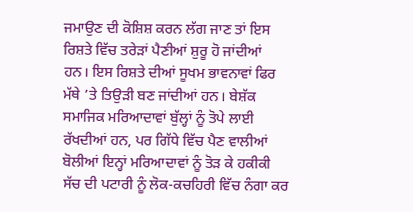ਜਮਾਉਣ ਦੀ ਕੋਸ਼ਿਸ਼ ਕਰਨ ਲੱਗ ਜਾਣ ਤਾਂ ਇਸ ਰਿਸ਼ਤੇ ਵਿੱਚ ਤਰੇੜਾਂ ਪੈਣੀਆਂ ਸ਼ੁਰੂ ਹੋ ਜਾਂਦੀਆਂ ਹਨ। ਇਸ ਰਿਸ਼ਤੇ ਦੀਆਂ ਸੂਖਮ ਭਾਵਨਾਵਾਂ ਫਿਰ ਮੱਥੇ ’ਤੇ ਤਿਉੜੀ ਬਣ ਜਾਂਦੀਆਂ ਹਨ। ਬੇਸ਼ੱਕ ਸਮਾਜਿਕ ਮਰਿਆਦਾਵਾਂ ਬੁੱਲ੍ਹਾਂ ਨੂੰ ਤੋਪੇ ਲਾਈ ਰੱਖਦੀਆਂ ਹਨ, ਪਰ ਗਿੱਧੇ ਵਿੱਚ ਪੈਣ ਵਾਲੀਆਂ ਬੋਲੀਆਂ ਇਨ੍ਹਾਂ ਮਰਿਆਦਾਵਾਂ ਨੂੰ ਤੋੜ ਕੇ ਹਕੀਕੀ ਸੱਚ ਦੀ ਪਟਾਰੀ ਨੂੰ ਲੋਕ-ਕਚਹਿਰੀ ਵਿੱਚ ਨੰਗਾ ਕਰ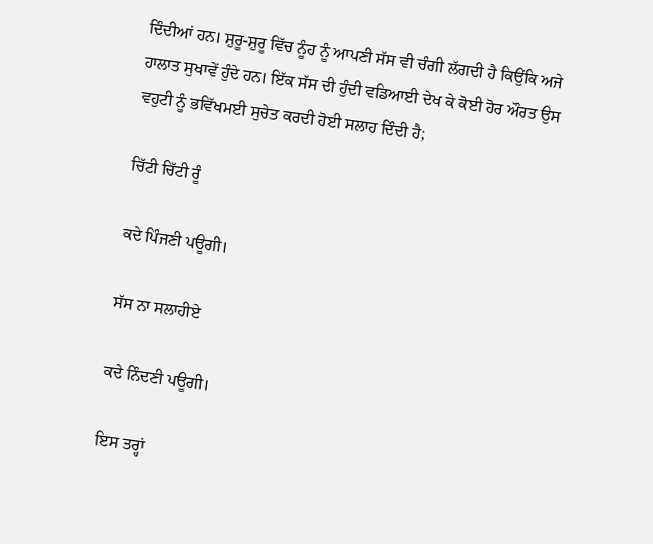ਦਿੰਦੀਆਂ ਹਨ। ਸ਼ੁਰੂ-ਸ਼ੁਰੂ ਵਿੱਚ ਨੂੰਹ ਨੂੰ ਆਪਣੀ ਸੱਸ ਵੀ ਚੰਗੀ ਲੱਗਦੀ ਹੈ ਕਿਉਂਕਿ ਅਜੇ ਹਾਲਾਤ ਸੁਖਾਵੇਂ ਹੁੰਦੇ ਹਨ। ਇੱਕ ਸੱਸ ਦੀ ਹੁੰਦੀ ਵਡਿਆਈ ਦੇਖ ਕੇ ਕੋਈ ਹੋਰ ਔਰਤ ਉਸ ਵਹੁਟੀ ਨੂੰ ਭਵਿੱਖਮਈ ਸੁਚੇਤ ਕਰਦੀ ਹੋਈ ਸਲਾਹ ਦਿੰਦੀ ਹੈ;

ਚਿੱਟੀ ਚਿੱਟੀ ਰੂੰ

ਕਦੇ ਪਿੰਜਣੀ ਪਊਗੀ।

ਸੱਸ ਨਾ ਸਲਾਹੀਏ

ਕਦੇ ਨਿੰਦਣੀ ਪਊਗੀ।

ਇਸ ਤਰ੍ਹਾਂ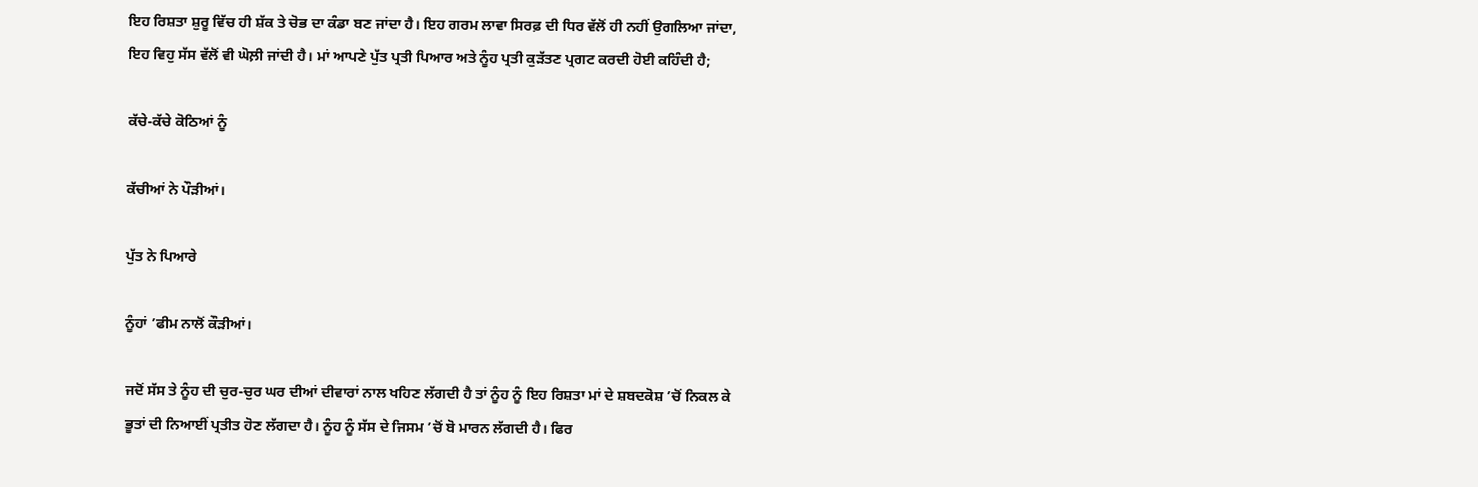ਇਹ ਰਿਸ਼ਤਾ ਸ਼ੁਰੂ ਵਿੱਚ ਹੀ ਸ਼ੱਕ ਤੇ ਚੋਭ ਦਾ ਕੰਡਾ ਬਣ ਜਾਂਦਾ ਹੈ। ਇਹ ਗਰਮ ਲਾਵਾ ਸਿਰਫ਼ ਦੀ ਧਿਰ ਵੱਲੋਂ ਹੀ ਨਹੀਂ ਉਗਲਿਆ ਜਾਂਦਾ, ਇਹ ਵਿਹੁ ਸੱਸ ਵੱਲੋਂ ਵੀ ਘੋਲ਼ੀ ਜਾਂਦੀ ਹੈ। ਮਾਂ ਆਪਣੇ ਪੁੱਤ ਪ੍ਰਤੀ ਪਿਆਰ ਅਤੇ ਨੂੰਹ ਪ੍ਰਤੀ ਕੁੜੱਤਣ ਪ੍ਰਗਟ ਕਰਦੀ ਹੋਈ ਕਹਿੰਦੀ ਹੈ;

ਕੱਚੇ-ਕੱਚੇ ਕੋਠਿਆਂ ਨੂੰ

ਕੱਚੀਆਂ ਨੇ ਪੌੜੀਆਂ।

ਪੁੱਤ ਨੇ ਪਿਆਰੇ

ਨੂੰਹਾਂ ’ਫੀਮ ਨਾਲੋਂ ਕੌੜੀਆਂ।

ਜਦੋਂ ਸੱਸ ਤੇ ਨੂੰਹ ਦੀ ਚੁਰ-ਚੁਰ ਘਰ ਦੀਆਂ ਦੀਵਾਰਾਂ ਨਾਲ ਖਹਿਣ ਲੱਗਦੀ ਹੈ ਤਾਂ ਨੂੰਹ ਨੂੰ ਇਹ ਰਿਸ਼ਤਾ ਮਾਂ ਦੇ ਸ਼ਬਦਕੋਸ਼ ’ਚੋਂ ਨਿਕਲ ਕੇ ਭੂਤਾਂ ਦੀ ਨਿਆਈਂ ਪ੍ਰਤੀਤ ਹੋਣ ਲੱਗਦਾ ਹੈ। ਨੂੰਹ ਨੂੰ ਸੱਸ ਦੇ ਜਿਸਮ ’ਚੋਂ ਬੋ ਮਾਰਨ ਲੱਗਦੀ ਹੈ। ਫਿਰ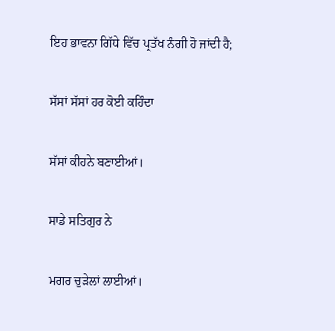ਇਹ ਭਾਵਨਾ ਗਿੱਧੇ ਵਿੱਚ ਪ੍ਰਤੱਖ ਨੰਗੀ ਹੋ ਜਾਂਦੀ ਹੈ;

ਸੱਸਾਂ ਸੱਸਾਂ ਹਰ ਕੋਈ ਕਹਿੰਦਾ

ਸੱਸਾਂ ਕੀਹਨੇ ਬਣਾਈਆਂ।

ਸਾਡੇ ਸਤਿਗੁਰ ਨੇ

ਮਗਰ ਚੁੜੇਲਾਂ ਲਾਈਆਂ।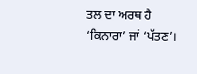ਤਲ ਦਾ ਅਰਥ ਹੈ ‘ਕਿਨਾਰਾ’ ਜਾਂ ‘ਪੱਤਣ’।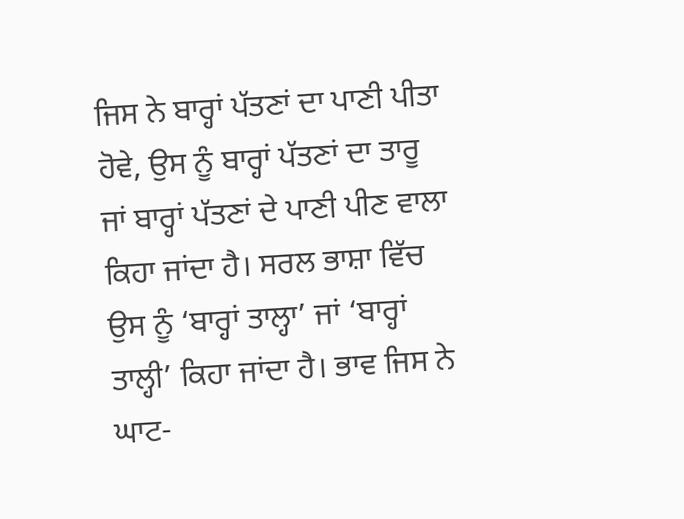ਜਿਸ ਨੇ ਬਾਰ੍ਹਾਂ ਪੱਤਣਾਂ ਦਾ ਪਾਣੀ ਪੀਤਾ ਹੋਵੇ, ਉਸ ਨੂੰ ਬਾਰ੍ਹਾਂ ਪੱਤਣਾਂ ਦਾ ਤਾਰੂ ਜਾਂ ਬਾਰ੍ਹਾਂ ਪੱਤਣਾਂ ਦੇ ਪਾਣੀ ਪੀਣ ਵਾਲਾ ਕਿਹਾ ਜਾਂਦਾ ਹੈ। ਸਰਲ ਭਾਸ਼ਾ ਵਿੱਚ ਉਸ ਨੂੰ ‘ਬਾਰ੍ਹਾਂ ਤਾਲ੍ਹਾ’ ਜਾਂ ‘ਬਾਰ੍ਹਾਂ ਤਾਲ੍ਹੀ’ ਕਿਹਾ ਜਾਂਦਾ ਹੈ। ਭਾਵ ਜਿਸ ਨੇ ਘਾਟ-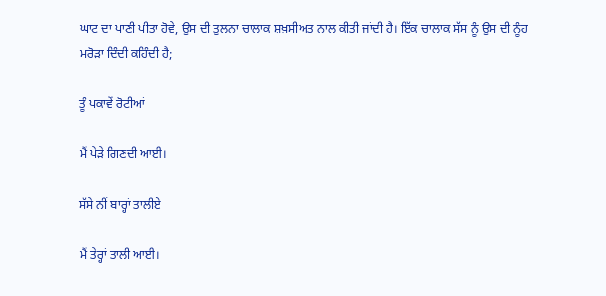ਘਾਟ ਦਾ ਪਾਣੀ ਪੀਤਾ ਹੋਵੇ, ਉਸ ਦੀ ਤੁਲਨਾ ਚਾਲਾਕ ਸ਼ਖ਼ਸੀਅਤ ਨਾਲ ਕੀਤੀ ਜਾਂਦੀ ਹੈ। ਇੱਕ ਚਾਲਾਕ ਸੱਸ ਨੂੰ ਉਸ ਦੀ ਨੂੰਹ ਮਰੋੜਾ ਦਿੰਦੀ ਕਹਿੰਦੀ ਹੈ;

ਤੂੰ ਪਕਾਵੇਂ ਰੋਟੀਆਂ

ਮੈਂ ਪੇੜੇ ਗਿਣਦੀ ਆਈ।

ਸੱਸੇ ਨੀਂ ਬਾਰ੍ਹਾਂ ਤਾਲੀਏ

ਮੈਂ ਤੇਰ੍ਹਾਂ ਤਾਲੀ ਆਈ।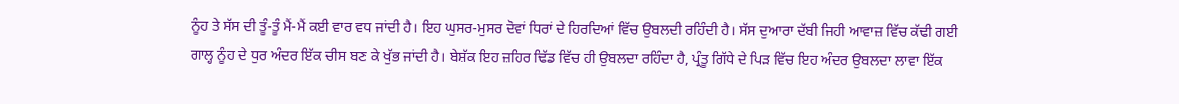ਨੂੰਹ ਤੇ ਸੱਸ ਦੀ ਤੂੰ-ਤੂੰ ਮੈਂ-ਮੈਂ ਕਈ ਵਾਰ ਵਧ ਜਾਂਦੀ ਹੈ। ਇਹ ਘੁਸਰ-ਮੁਸਰ ਦੋਵਾਂ ਧਿਰਾਂ ਦੇ ਹਿਰਦਿਆਂ ਵਿੱਚ ਉਬਲਦੀ ਰਹਿੰਦੀ ਹੈ। ਸੱਸ ਦੁਆਰਾ ਦੱਬੀ ਜਿਹੀ ਆਵਾਜ਼ ਵਿੱਚ ਕੱਢੀ ਗਈ ਗਾਲ੍ਹ ਨੂੰਹ ਦੇ ਧੁਰ ਅੰਦਰ ਇੱਕ ਚੀਸ ਬਣ ਕੇ ਖੁੱਭ ਜਾਂਦੀ ਹੈ। ਬੇਸ਼ੱਕ ਇਹ ਜ਼ਹਿਰ ਢਿੱਡ ਵਿੱਚ ਹੀ ਉਬਲਦਾ ਰਹਿੰਦਾ ਹੈ, ਪ੍ਰੰਤੂ ਗਿੱਧੇ ਦੇ ਪਿੜ ਵਿੱਚ ਇਹ ਅੰਦਰ ਉਬਲਦਾ ਲਾਵਾ ਇੱਕ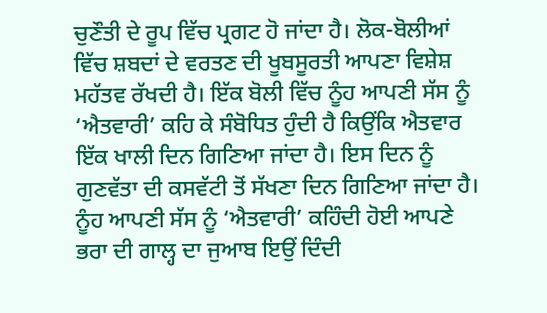ਚੁਣੌਤੀ ਦੇ ਰੂਪ ਵਿੱਚ ਪ੍ਰਗਟ ਹੋ ਜਾਂਦਾ ਹੈ। ਲੋਕ-ਬੋਲੀਆਂ ਵਿੱਚ ਸ਼ਬਦਾਂ ਦੇ ਵਰਤਣ ਦੀ ਖੂਬਸੂਰਤੀ ਆਪਣਾ ਵਿਸ਼ੇਸ਼ ਮਹੱਤਵ ਰੱਖਦੀ ਹੈ। ਇੱਕ ਬੋਲੀ ਵਿੱਚ ਨੂੰਹ ਆਪਣੀ ਸੱਸ ਨੂੰ ‘ਐਤਵਾਰੀ’ ਕਹਿ ਕੇ ਸੰਬੋਧਿਤ ਹੁੰਦੀ ਹੈ ਕਿਉਂਕਿ ਐਤਵਾਰ ਇੱਕ ਖਾਲੀ ਦਿਨ ਗਿਣਿਆ ਜਾਂਦਾ ਹੈ। ਇਸ ਦਿਨ ਨੂੰ ਗੁਣਵੱਤਾ ਦੀ ਕਸਵੱਟੀ ਤੋਂ ਸੱਖਣਾ ਦਿਨ ਗਿਣਿਆ ਜਾਂਦਾ ਹੈ। ਨੂੰਹ ਆਪਣੀ ਸੱਸ ਨੂੰ ‘ਐਤਵਾਰੀ’ ਕਹਿੰਦੀ ਹੋਈ ਆਪਣੇ ਭਰਾ ਦੀ ਗਾਲ੍ਹ ਦਾ ਜੁਆਬ ਇਉਂ ਦਿੰਦੀ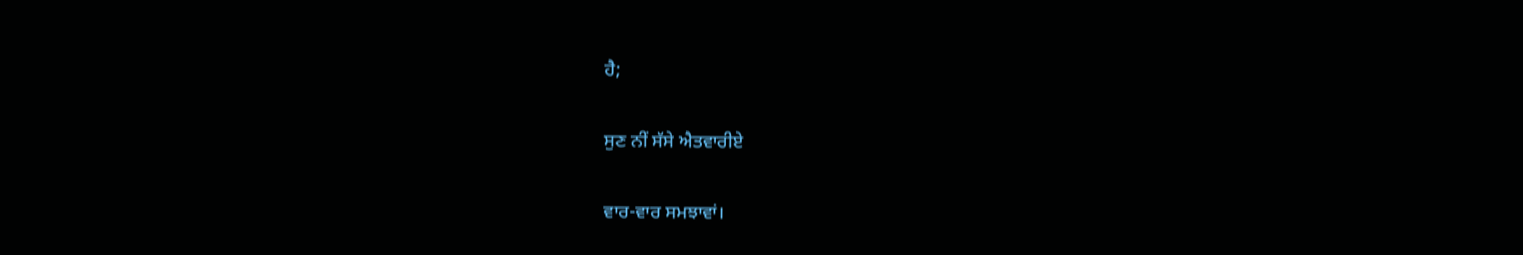ਹੈ;

ਸੁਣ ਨੀਂ ਸੱਸੇ ਐਤਵਾਰੀਏ

ਵਾਰ-ਵਾਰ ਸਮਝਾਵਾਂ।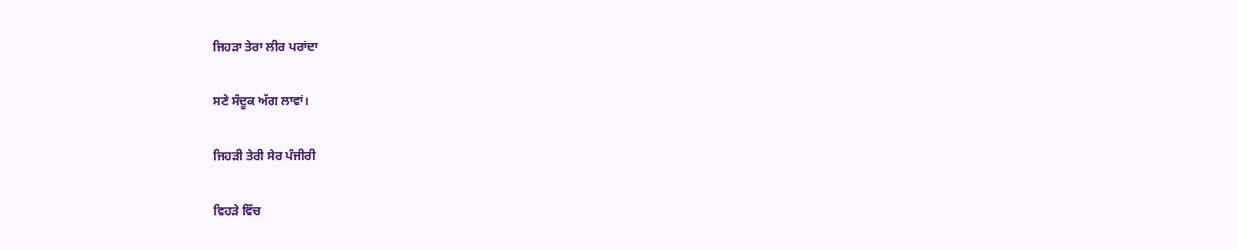ਜਿਹੜਾ ਤੇਰਾ ਲੀਰ ਪਰਾਂਦਾ

ਸਣੇ ਸੰਦੂਕ ਅੱਗ ਲਾਵਾਂ।

ਜਿਹੜੀ ਤੇਰੀ ਸੇਰ ਪੰਜੀਰੀ

ਵਿਹੜੇ ਵਿੱਚ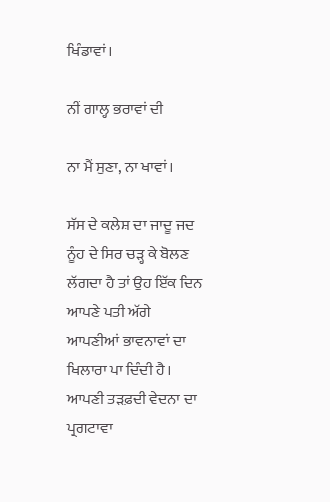ਖਿੰਡਾਵਾਂ।

ਨੀਂ ਗਾਲ੍ਹ ਭਰਾਵਾਂ ਦੀ

ਨਾ ਮੈਂ ਸੁਣਾ, ਨਾ ਖਾਵਾਂ।

ਸੱਸ ਦੇ ਕਲੇਸ਼ ਦਾ ਜਾਦੂ ਜਦ ਨੂੰਹ ਦੇ ਸਿਰ ਚੜ੍ਹ ਕੇ ਬੋਲਣ ਲੱਗਦਾ ਹੈ ਤਾਂ ਉਹ ਇੱਕ ਦਿਨ ਆਪਣੇ ਪਤੀ ਅੱਗੇ ਆਪਣੀਆਂ ਭਾਵਨਾਵਾਂ ਦਾ ਖਿਲਾਰਾ ਪਾ ਦਿੰਦੀ ਹੈ। ਆਪਣੀ ਤੜਫ਼ਦੀ ਵੇਦਨਾ ਦਾ ਪ੍ਰਗਟਾਵਾ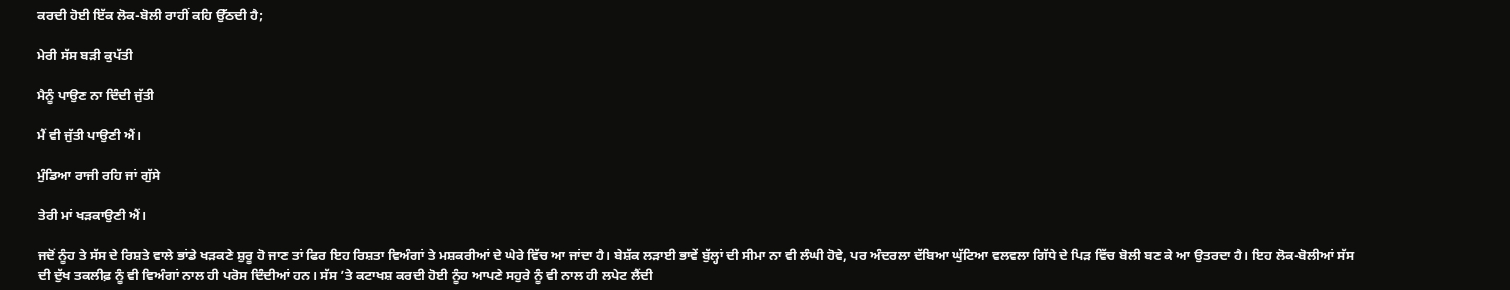ਕਰਦੀ ਹੋਈ ਇੱਕ ਲੋਕ-ਬੋਲੀ ਰਾਹੀਂ ਕਹਿ ਉੱਠਦੀ ਹੈ;

ਮੇਰੀ ਸੱਸ ਬੜੀ ਕੁਪੱਤੀ

ਮੈਨੂੰ ਪਾਉਣ ਨਾ ਦਿੰਦੀ ਜੁੱਤੀ

ਮੈਂ ਵੀ ਜੁੱਤੀ ਪਾਉਣੀ ਐਂ।

ਮੁੰਡਿਆ ਰਾਜੀ ਰਹਿ ਜਾਂ ਗੁੱਸੇ

ਤੇਰੀ ਮਾਂ ਖੜਕਾਉਣੀ ਐਂ।

ਜਦੋਂ ਨੂੰਹ ਤੇ ਸੱਸ ਦੇ ਰਿਸ਼ਤੇ ਵਾਲੇ ਭਾਂਡੇ ਖੜਕਣੇ ਸ਼ੁਰੂ ਹੋ ਜਾਣ ਤਾਂ ਫਿਰ ਇਹ ਰਿਸ਼ਤਾ ਵਿਅੰਗਾਂ ਤੇ ਮਸ਼ਕਰੀਆਂ ਦੇ ਘੇਰੇ ਵਿੱਚ ਆ ਜਾਂਦਾ ਹੈ। ਬੇਸ਼ੱਕ ਲੜਾਈ ਭਾਵੇਂ ਬੁੱਲ੍ਹਾਂ ਦੀ ਸੀਮਾ ਨਾ ਵੀ ਲੰਘੀ ਹੋਵੇ, ਪਰ ਅੰਦਰਲਾ ਦੱਬਿਆ ਘੁੱਟਿਆ ਵਲਵਲਾ ਗਿੱਧੇ ਦੇ ਪਿੜ ਵਿੱਚ ਬੋਲੀ ਬਣ ਕੇ ਆ ਉਤਰਦਾ ਹੈ। ਇਹ ਲੋਕ-ਬੋਲੀਆਂ ਸੱਸ ਦੀ ਦੁੱਖ ਤਕਲੀਫ਼ ਨੂੰ ਵੀ ਵਿਅੰਗਾਂ ਨਾਲ ਹੀ ਪਰੋਸ ਦਿੰਦੀਆਂ ਹਨ। ਸੱਸ ’ਤੇ ਕਟਾਖਸ਼ ਕਰਦੀ ਹੋਈ ਨੂੰਹ ਆਪਣੇ ਸਹੁਰੇ ਨੂੰ ਵੀ ਨਾਲ ਹੀ ਲਪੇਟ ਲੈਂਦੀ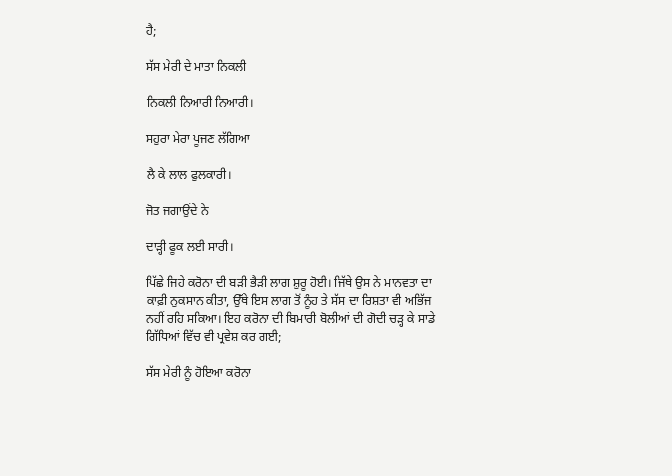ਹੈ;

ਸੱਸ ਮੇਰੀ ਦੇ ਮਾਤਾ ਨਿਕਲੀ

ਨਿਕਲੀ ਨਿਆਰੀ ਨਿਆਰੀ।

ਸਹੁਰਾ ਮੇਰਾ ਪੂਜਣ ਲੱਗਿਆ

ਲੈ ਕੇ ਲਾਲ ਫੁਲਕਾਰੀ।

ਜੋਤ ਜਗਾਉਂਦੇ ਨੇ

ਦਾੜ੍ਹੀ ਫੂਕ ਲਈ ਸਾਰੀ।

ਪਿੱਛੇ ਜਿਹੇ ਕਰੋਨਾ ਦੀ ਬੜੀ ਭੈੜੀ ਲਾਗ ਸ਼ੁਰੂ ਹੋਈ। ਜਿੱਥੇ ਉਸ ਨੇ ਮਾਨਵਤਾ ਦਾ ਕਾਫ਼ੀ ਨੁਕਸਾਨ ਕੀਤਾ, ਉੱਥੇ ਇਸ ਲਾਗ ਤੋਂ ਨੂੰਹ ਤੇ ਸੱਸ ਦਾ ਰਿਸ਼ਤਾ ਵੀ ਅਭਿੱਜ ਨਹੀਂ ਰਹਿ ਸਕਿਆ। ਇਹ ਕਰੋਨਾ ਦੀ ਬਿਮਾਰੀ ਬੋਲੀਆਂ ਦੀ ਗੋਦੀ ਚੜ੍ਹ ਕੇ ਸਾਡੇ ਗਿੱਧਿਆਂ ਵਿੱਚ ਵੀ ਪ੍ਰਵੇਸ਼ ਕਰ ਗਈ;

ਸੱਸ ਮੇਰੀ ਨੂੰ ਹੋਇਆ ਕਰੋਨਾ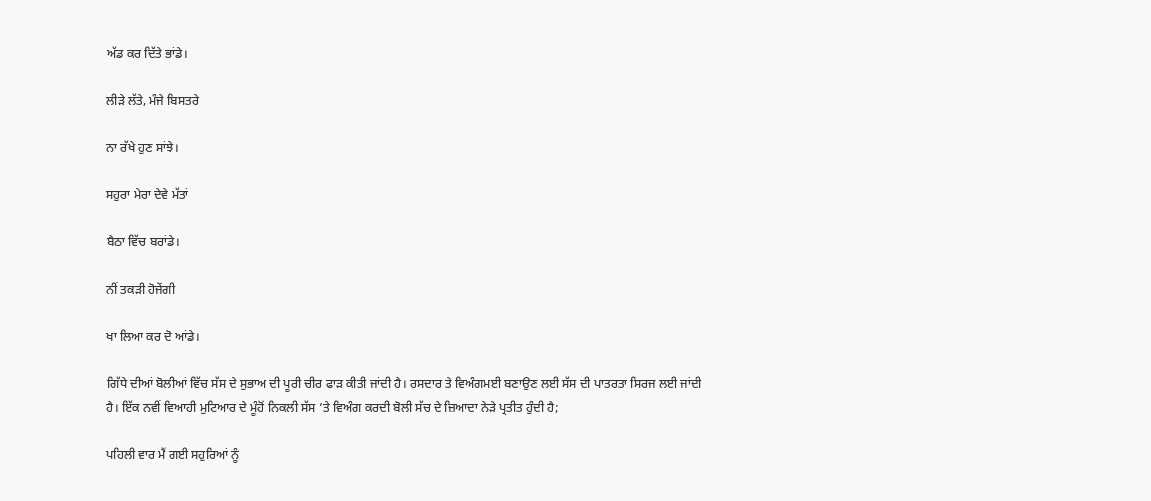ਅੱਡ ਕਰ ਦਿੱਤੇ ਭਾਂਡੇ।

ਲੀੜੇ ਲੱਤੇ, ਮੰਜੇ ਬਿਸਤਰੇ

ਨਾ ਰੱਖੇ ਹੁਣ ਸਾਂਝੇ।

ਸਹੁਰਾ ਮੇਰਾ ਦੇਵੇ ਮੱਤਾਂ

ਬੈਠਾ ਵਿੱਚ ਬਰਾਂਡੇ।

ਨੀਂ ਤਕੜੀ ਹੋਜੇਂਗੀ

ਖਾ ਲਿਆ ਕਰ ਦੋ ਆਂਡੇ।

ਗਿੱਧੇ ਦੀਆਂ ਬੋਲੀਆਂ ਵਿੱਚ ਸੱਸ ਦੇ ਸੁਭਾਅ ਦੀ ਪੂਰੀ ਚੀਰ ਫਾੜ ਕੀਤੀ ਜਾਂਦੀ ਹੈ। ਰਸਦਾਰ ਤੇ ਵਿਅੰਗਮਈ ਬਣਾਉਣ ਲਈ ਸੱਸ ਦੀ ਪਾਤਰਤਾ ਸਿਰਜ ਲਈ ਜਾਂਦੀ ਹੈ। ਇੱਕ ਨਵੀਂ ਵਿਆਹੀ ਮੁਟਿਆਰ ਦੇ ਮੂੰਹੋਂ ਨਿਕਲੀ ਸੱਸ ’ਤੇ ਵਿਅੰਗ ਕਰਦੀ ਬੋਲੀ ਸੱਚ ਦੇ ਜ਼ਿਆਦਾ ਨੇੜੇ ਪ੍ਰਤੀਤ ਹੁੰਦੀ ਹੈ;

ਪਹਿਲੀ ਵਾਰ ਮੈਂ ਗਈ ਸਹੁਰਿਆਂ ਨੂੰ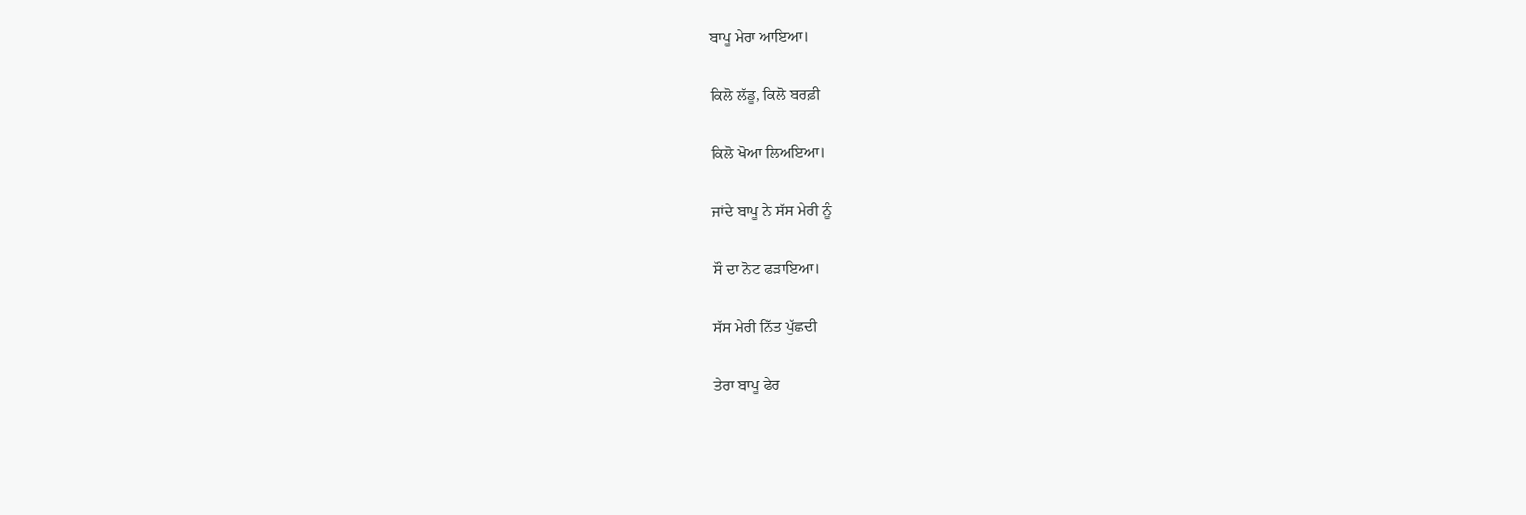ਬਾਪੂ ਮੇਰਾ ਆਇਆ।

ਕਿਲੋ ਲੱਡੂ, ਕਿਲੋ ਬਰਫ਼ੀ

ਕਿਲੋ ਖੋਆ ਲਿਅਇਆ।

ਜਾਂਦੇ ਬਾਪੂ ਨੇ ਸੱਸ ਮੇਰੀ ਨੂੰ

ਸੌ ਦਾ ਨੋਟ ਫੜਾਇਆ।

ਸੱਸ ਮੇਰੀ ਨਿੱਤ ਪੁੱਛਦੀ

ਤੇਰਾ ਬਾਪੂ ਫੇਰ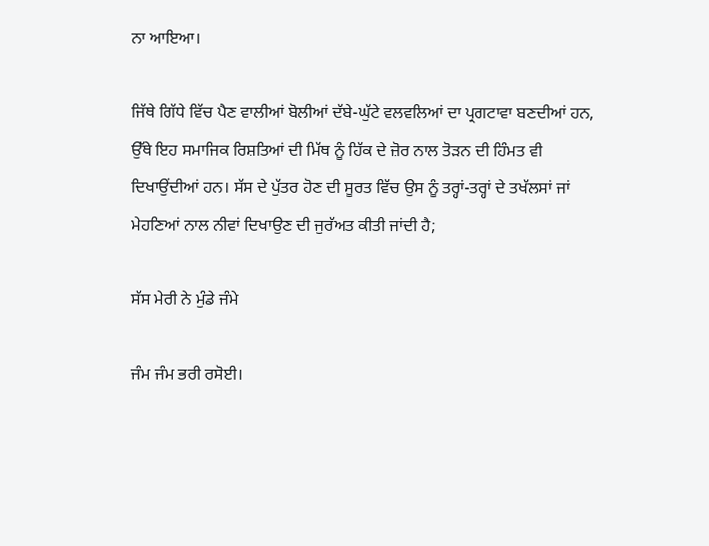ਨਾ ਆਇਆ।

ਜਿੱਥੇ ਗਿੱਧੇ ਵਿੱਚ ਪੈਣ ਵਾਲੀਆਂ ਬੋਲੀਆਂ ਦੱਬੇ-ਘੁੱਟੇ ਵਲਵਲਿਆਂ ਦਾ ਪ੍ਰਗਟਾਵਾ ਬਣਦੀਆਂ ਹਨ, ਉੱਥੇ ਇਹ ਸਮਾਜਿਕ ਰਿਸ਼ਤਿਆਂ ਦੀ ਮਿੱਥ ਨੂੰ ਹਿੱਕ ਦੇ ਜ਼ੋਰ ਨਾਲ ਤੋੜਨ ਦੀ ਹਿੰਮਤ ਵੀ ਦਿਖਾਉਂਦੀਆਂ ਹਨ। ਸੱਸ ਦੇ ਪੁੱਤਰ ਹੋਣ ਦੀ ਸੂਰਤ ਵਿੱਚ ਉਸ ਨੂੰ ਤਰ੍ਹਾਂ-ਤਰ੍ਹਾਂ ਦੇ ਤਖੱਲਸਾਂ ਜਾਂ ਮੇਹਣਿਆਂ ਨਾਲ ਨੀਵਾਂ ਦਿਖਾਉਣ ਦੀ ਜੁਰੱਅਤ ਕੀਤੀ ਜਾਂਦੀ ਹੈ;

ਸੱਸ ਮੇਰੀ ਨੇ ਮੁੰਡੇ ਜੰਮੇ

ਜੰਮ ਜੰਮ ਭਰੀ ਰਸੋਈ।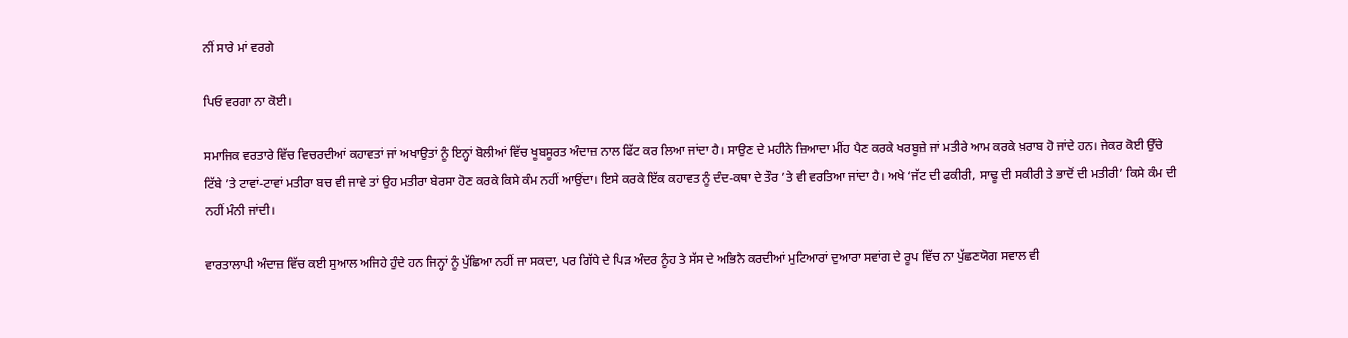ਨੀਂ ਸਾਰੇ ਮਾਂ ਵਰਗੇ

ਪਿਓ ਵਰਗਾ ਨਾ ਕੋਈ।

ਸਮਾਜਿਕ ਵਰਤਾਰੇ ਵਿੱਚ ਵਿਚਰਦੀਆਂ ਕਹਾਵਤਾਂ ਜਾਂ ਅਖਾਉਤਾਂ ਨੂੰ ਇਨ੍ਹਾਂ ਬੋਲੀਆਂ ਵਿੱਚ ਖੂਬਸੂਰਤ ਅੰਦਾਜ਼ ਨਾਲ ਫਿੱਟ ਕਰ ਲਿਆ ਜਾਂਦਾ ਹੈ। ਸਾਉਣ ਦੇ ਮਹੀਨੇ ਜ਼ਿਆਦਾ ਮੀਂਹ ਪੈਣ ਕਰਕੇ ਖਰਬੂਜ਼ੇ ਜਾਂ ਮਤੀਰੇ ਆਮ ਕਰਕੇ ਖ਼ਰਾਬ ਹੋ ਜਾਂਦੇ ਹਨ। ਜੇਕਰ ਕੋਈ ਉੱਚੇ ਟਿੱਬੇ ’ਤੇ ਟਾਵਾਂ-ਟਾਵਾਂ ਮਤੀਰਾ ਬਚ ਵੀ ਜਾਵੇ ਤਾਂ ਉਹ ਮਤੀਰਾ ਬੇਰਸਾ ਹੋਣ ਕਰਕੇ ਕਿਸੇ ਕੰਮ ਨਹੀਂ ਆਉਂਦਾ। ਇਸੇ ਕਰਕੇ ਇੱਕ ਕਹਾਵਤ ਨੂੰ ਦੰਦ-ਕਥਾ ਦੇ ਤੌਰ ’ਤੇ ਵੀ ਵਰਤਿਆ ਜਾਂਦਾ ਹੈ। ਅਖੇ ‘ਜੱਟ ਦੀ ਫਕੀਰੀ, ਸਾਢੂ ਦੀ ਸਕੀਰੀ ਤੇ ਭਾਦੋਂ ਦੀ ਮਤੀਰੀ’ ਕਿਸੇ ਕੰਮ ਦੀ ਨਹੀਂ ਮੰਨੀ ਜਾਂਦੀ।

ਵਾਰਤਾਲਾਪੀ ਅੰਦਾਜ਼ ਵਿੱਚ ਕਈ ਸੁਆਲ ਅਜਿਹੇ ਹੁੰਦੇ ਹਨ ਜਿਨ੍ਹਾਂ ਨੂੰ ਪੁੱਛਿਆ ਨਹੀਂ ਜਾ ਸਕਦਾ, ਪਰ ਗਿੱਧੇ ਦੇ ਪਿੜ ਅੰਦਰ ਨੂੰਹ ਤੇ ਸੱਸ ਦੇ ਅਭਿਨੈ ਕਰਦੀਆਂ ਮੁਟਿਆਰਾਂ ਦੁਆਰਾ ਸਵਾਂਗ ਦੇ ਰੂਪ ਵਿੱਚ ਨਾ ਪੁੱਛਣਯੋਗ ਸਵਾਲ ਵੀ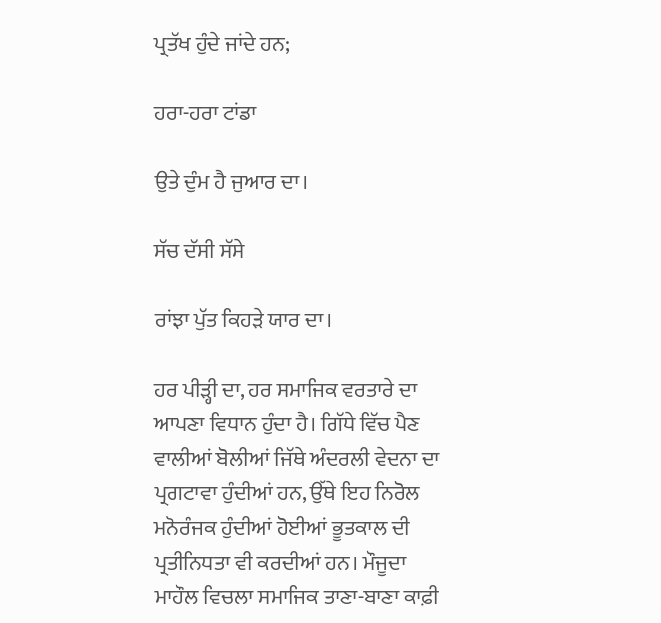ਪ੍ਰਤੱਖ ਹੁੰਦੇ ਜਾਂਦੇ ਹਨ;

ਹਰਾ-ਹਰਾ ਟਾਂਡਾ

ਉਤੇ ਦੁੰਮ ਹੈ ਜੁਆਰ ਦਾ।

ਸੱਚ ਦੱਸੀ ਸੱਸੇ

ਰਾਂਝਾ ਪੁੱਤ ਕਿਹੜੇ ਯਾਰ ਦਾ।

ਹਰ ਪੀੜ੍ਹੀ ਦਾ, ਹਰ ਸਮਾਜਿਕ ਵਰਤਾਰੇ ਦਾ ਆਪਣਾ ਵਿਧਾਨ ਹੁੰਦਾ ਹੈ। ਗਿੱਧੇ ਵਿੱਚ ਪੈਣ ਵਾਲੀਆਂ ਬੋਲੀਆਂ ਜਿੱਥੇ ਅੰਦਰਲੀ ਵੇਦਨਾ ਦਾ ਪ੍ਰਗਟਾਵਾ ਹੁੰਦੀਆਂ ਹਨ, ਉੱਥੇ ਇਹ ਨਿਰੋਲ ਮਨੋਰੰਜਕ ਹੁੰਦੀਆਂ ਹੋਈਆਂ ਭੂਤਕਾਲ ਦੀ ਪ੍ਰਤੀਨਿਧਤਾ ਵੀ ਕਰਦੀਆਂ ਹਨ। ਮੌਜੂਦਾ ਮਾਹੌਲ ਵਿਚਲਾ ਸਮਾਜਿਕ ਤਾਣਾ-ਬਾਣਾ ਕਾਫ਼ੀ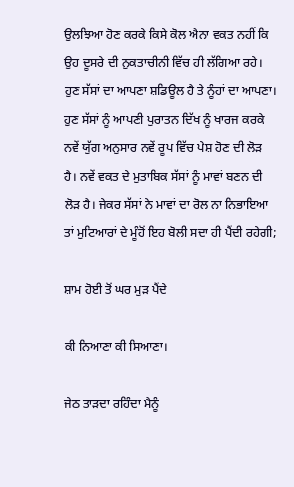ਉਲਝਿਆ ਹੋਣ ਕਰਕੇ ਕਿਸੇ ਕੋਲ ਐਨਾ ਵਕਤ ਨਹੀਂ ਕਿ ਉਹ ਦੂਸਰੇ ਦੀ ਨੁਕਤਾਚੀਨੀ ਵਿੱਚ ਹੀ ਲੱਗਿਆ ਰਹੇ। ਹੁਣ ਸੱਸਾਂ ਦਾ ਆਪਣਾ ਸ਼ਡਿਊਲ ਹੈ ਤੇ ਨੂੰਹਾਂ ਦਾ ਆਪਣਾ। ਹੁਣ ਸੱਸਾਂ ਨੂੰ ਆਪਣੀ ਪੁਰਾਤਨ ਦਿੱਖ ਨੂੰ ਖਾਰਜ ਕਰਕੇ ਨਵੇਂ ਯੁੱਗ ਅਨੁਸਾਰ ਨਵੇਂ ਰੂਪ ਵਿੱਚ ਪੇਸ਼ ਹੋਣ ਦੀ ਲੋੜ ਹੈ। ਨਵੇਂ ਵਕਤ ਦੇ ਮੁਤਾਬਿਕ ਸੱਸਾਂ ਨੂੰ ਮਾਵਾਂ ਬਣਨ ਦੀ ਲੋੜ ਹੈ। ਜੇਕਰ ਸੱਸਾਂ ਨੇ ਮਾਵਾਂ ਦਾ ਰੋਲ ਨਾ ਨਿਭਾਇਆ ਤਾਂ ਮੁਟਿਆਰਾਂ ਦੇ ਮੂੰਹੋਂ ਇਹ ਬੋਲੀ ਸਦਾ ਹੀ ਪੈਂਦੀ ਰਹੇਗੀ;

ਸ਼ਾਮ ਹੋਈ ਤੋਂ ਘਰ ਮੁੜ ਪੈਂਦੇ

ਕੀ ਨਿਆਣਾ ਕੀ ਸਿਆਣਾ।

ਜੇਠ ਤਾੜਦਾ ਰਹਿੰਦਾ ਮੈਨੂੰ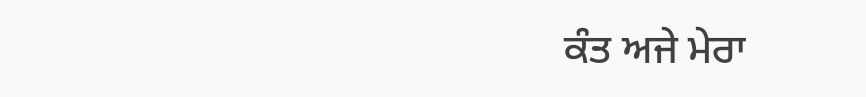ਕੰਤ ਅਜੇ ਮੇਰਾ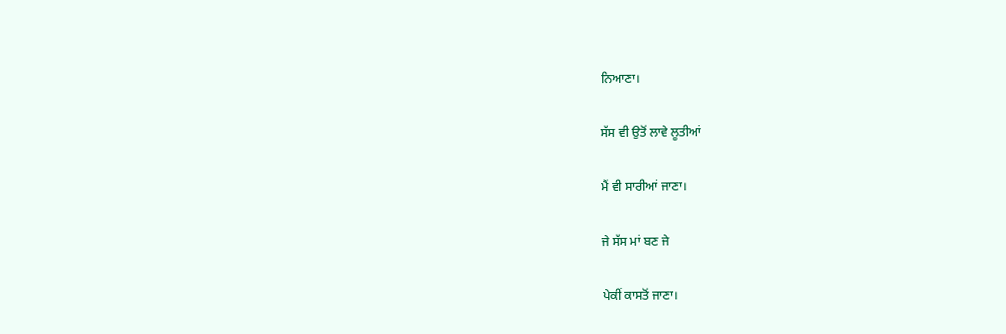ਨਿਆਣਾ।

ਸੱਸ ਵੀ ਉਤੋਂ ਲਾਵੇ ਲੂਤੀਆਂ

ਮੈਂ ਵੀ ਸਾਰੀਆਂ ਜਾਣਾ।

ਜੇ ਸੱਸ ਮਾਂ ਬਣ ਜੇ

ਪੇਕੀਂ ਕਾਸਤੋਂ ਜਾਣਾ।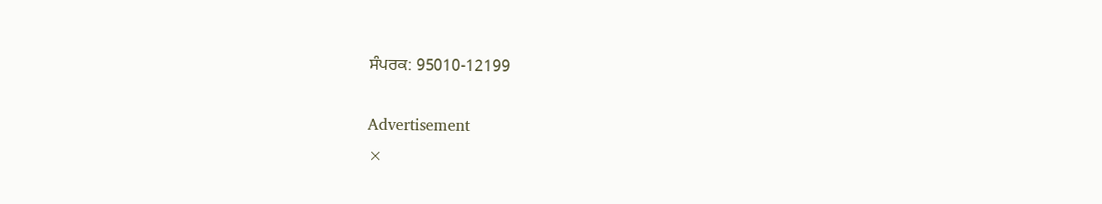ਸੰਪਰਕ: 95010-12199

Advertisement
×